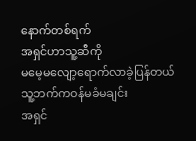နောက်တစ်ရက်
အရှင်ဟာသူ့ဆီကို
မမေ့မလျော့ရောက်လာခဲ့ပြန်တယ် သူ့ဘက်ကဝန်မခံမချင်း
အရှင်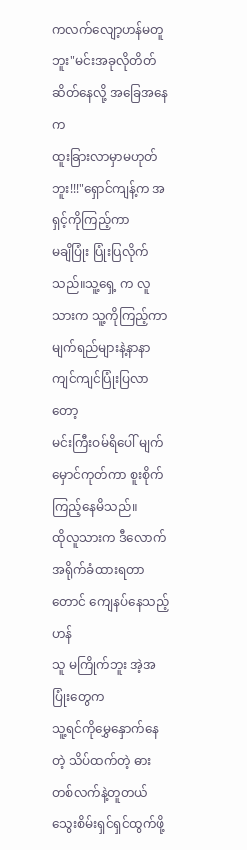ကလက်လျော့ဟန်မတူဘူး"မင်းအခုလိုတိတ်ဆိတ်နေလို့ အခြေအနေက
ထူးခြားလာမှာမဟုတ်ဘူး!!!"ရှောင်ကျန့်က အရှင့်ကိုကြည့်ကာ
မချိပြုံး ပြုံးပြလိုက်သည်။သူ့ရှေ့ က လူသားက သူ့ကိုကြည့်ကာ
မျက်ရည်များနဲ့နာနာကျင်ကျင်ပြုံးပြလာတော့
မင်းကြီးဝမ်ရိပေါ် မျက်မှောင်ကုတ်ကာ စူးစိုက်ကြည့်နေမိသည်။
ထိုလူသားက ဒီလောက်အရိုက်ခံထားရတာတောင် ကျေနပ်နေသည့်ဟန်
သူ မကြိုက်ဘူး အဲ့အပြုံးတွေက
သူ့ရင်ကိုမွှေနှောက်နေတဲ့ သိပ်ထက်တဲ့ ဓားတစ်လက်နဲ့တူတယ်
သွေးစိမ်းရှင်ရှင်ထွက်ဖို့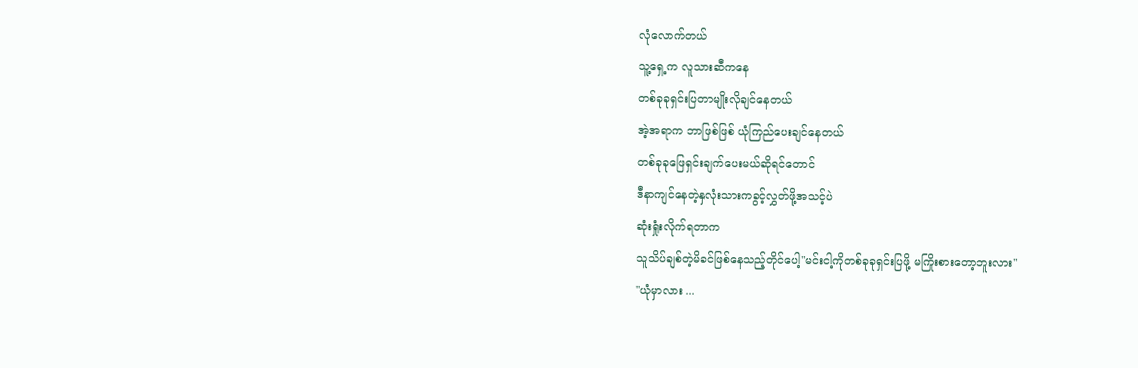လုံလောက်တယ်
သူ့ရှေ့က လူသားဆီကနေ
တစ်ခုခုရှင်းပြတာမျိုးလိုချင်နေတယ်
အဲ့အရာက ဘာဖြစ်ဖြစ် ယုံကြည်ပေးချင်နေတယ်
တစ်ခုခုဖြေရှင်းချက်ပေးမယ်ဆိုရင်တောင်
ဒီနာကျင်နေတဲ့နှလုံးသားကခွင့်လွှတ်ဖို့အသင့်ပဲ
ဆုံးရှုံးလိုက်ရတာက
သူသိပ်ချစ်တဲ့မိခင်ဖြစ်နေသည့်တိုင်ပေါ့"မင်းငါ့ကိုတစ်ခုခုရှင်းပြဖို့ မကြိုးစားတော့ဘူးလား"
"ယုံမှာလား ...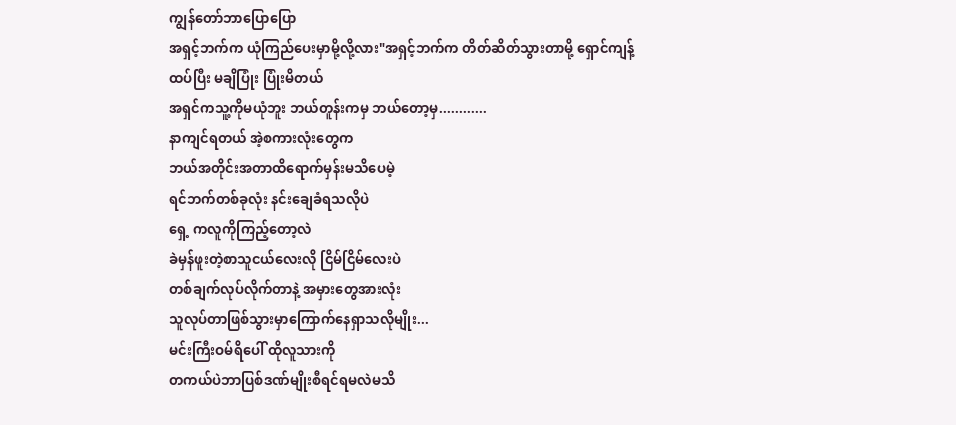ကျွန်တော်ဘာပြောပြော
အရှင့်ဘက်က ယုံကြည်ပေးမှာမို့လို့လား"အရှင့်ဘက်က တိတ်ဆိတ်သွားတာမို့ ရှောင်ကျန့်
ထပ်ပြီး မချိပြုံး ပြုံးမိတယ်
အရှင်ကသူ့ကိုမယုံဘူး ဘယ်တူန်းကမှ ဘယ်တော့မှ............
နာကျင်ရတယ် အဲ့စကားလုံးတွေက
ဘယ်အတိုင်းအတာထိရောက်မှန်းမသိပေမဲ့
ရင်ဘက်တစ်ခုလုံး နင်းချေခံရသလိုပဲ
ရှေ့ ကလူကိုကြည့်တော့လဲ
ခဲမှန်ဖူးတဲ့စာသူငယ်လေးလို ငြိမ်ငြိမ်လေးပဲ
တစ်ချက်လုပ်လိုက်တာနဲ့ အမှားတွေအားလုံး
သူလုပ်တာဖြစ်သွားမှာကြောက်နေရှာသလိုမျိုး...
မင်းကြီးဝမ်ရိပေါ် ထိုလူသားကို
တကယ်ပဲဘာပြစ်ဒဏ်မျိုးစီရင်ရမလဲမသိ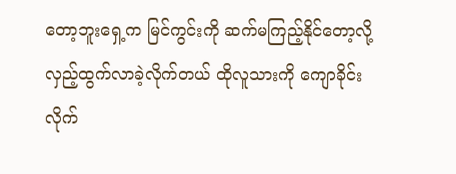တော့ဘူးရှေ့က မြင်ကွင်းကို ဆက်မကြည့်နိုင်တော့လို့
လှည့်ထွက်လာခဲ့လိုက်တယ် ထိုလူသားကို ကျောခိုင်းလိုက်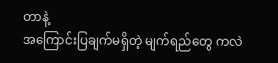တာနဲ့
အကြောင်းပြချက်မရှိတဲ့ မျက်ရည်တွေ ကလဲ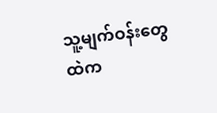သူ့မျက်ဝန်းတွေထဲက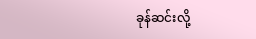ခုန်ဆင်းလို့